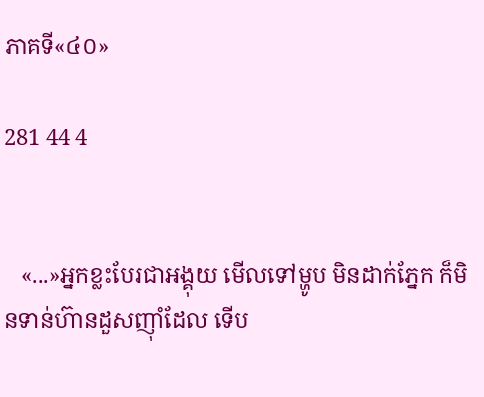ភាគទី«៤០»

281 44 4


   «...»អ្នកខ្លះបែរជាអង្គុយ មើលទៅម្ហូប មិនដាក់ភ្នែក ក៏មិនទាន់ហ៊ានដួសញុាំដែល ទើប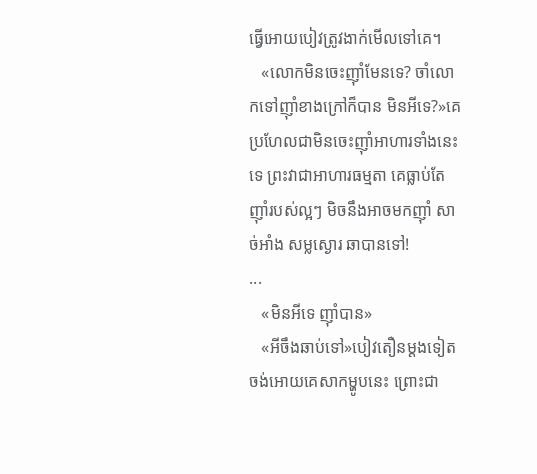ធ្វើអោយបៀវត្រូវងាក់មើលទៅគេ។
   «លោកមិនចេះញុាំមែនទេ? ចាំលោកទៅញុាំខាងក្រៅក៏បាន មិនអីទេ?»គេប្រហែលជាមិនចេះញុាំអាហារទាំងនេះទេ ព្រះវាជាអាហារធម្មតា គេធ្លាប់តែញុាំរបស់ល្អៗ មិចនឹងអាចមកញុាំ សាច់អាំង សម្លស្ងោរ ឆាបានទៅ!
...
   «មិនអីទេ ញុាំបាន»
   «អីចឹងឆាប់ទៅ»បៀវតឿនម្តងទៀត ចង់អោយគេសាកម្ហូបនេះ ព្រោះជា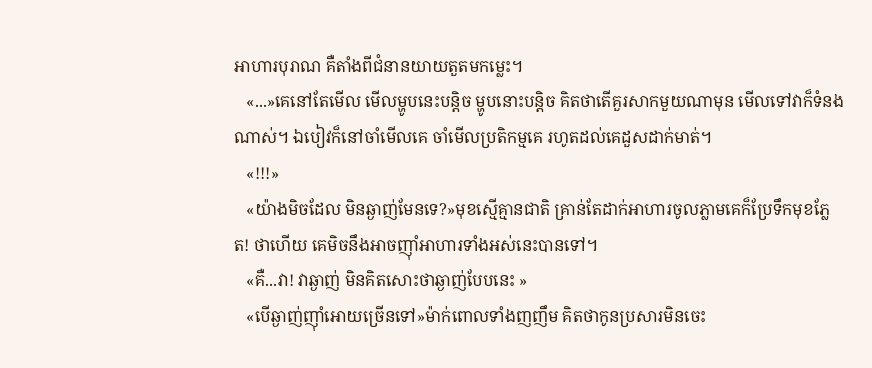អាហារបុរាណ គឺតាំងពីជំនានយាយតួតមកម្លេះ។
   «...»គេនៅតែមើល មើលម្ហូបនេះបន្តិច ម្ហូបនោះបន្តិច គិតថាតើគួរសាកមួយណាមុន មើលទៅវាក៏ទំនងណាស់។ ឯបៀវក៏នៅចាំមើលគេ ចាំមើលប្រតិកម្មគេ រហូតដល់គេដួសដាក់មាត់។
   «!!!»
   «យ៉ាងមិចដែល មិនឆ្ងាញ់មែនទេ?»មុខស្មើគ្មានជាតិ គ្រាន់តែដាក់អាហារចូលភ្លាមគេក៏ប្រែទឹកមុខភ្លែត! ថាហើយ គេមិចនឹងអាចញុាំអាហារទាំងអស់នេះបានទៅ។
   «គឺ...វា! វាឆ្ងាញ់ មិនគិតសោះថាឆ្ងាញ់បែបនេះ »
   «បើឆ្ងាញ់ញុាំអោយច្រើនទៅ»ម៉ាក់ពោលទាំងញញឹម គិតថាកូនប្រសារមិនចេះ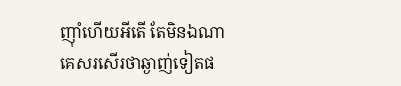ញុាំហើយអីតើ តែមិនឯណា គេសរសើរថាឆ្ងាញ់ទៀតផ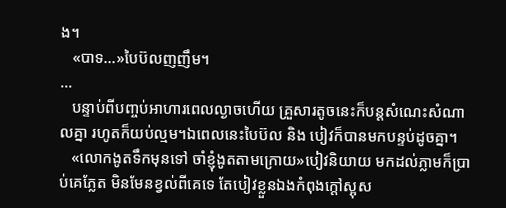ង។
   «បាទ...»បៃប៊លញញឹម។
...
   បន្ទាប់ពីបញ្ចប់អាហារពេលល្ងាចហើយ គ្រួសារតូចនេះក៏បន្តសំណេះសំណាលគ្នា រហូតក៏យប់ល្មម។ឯពេលនេះបៃប៊ល និង បៀវក៏បានមកបន្ទប់ដូចគ្នា។
   «លោកងូតទឹកមុនទៅ ចាំខ្ញុំងូតតាមក្រោយ»បៀវនិយាយ មកដល់ភ្លាមក៏ប្រាប់គេភ្លែត មិនមែនខ្វល់ពីគេទេ តែបៀវខ្លួនឯងកំពុងក្តៅស្អុស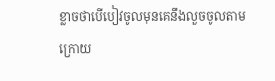ខ្លាចថាបើបៀវចូលមុនគេនឹងលួចចូលតាមក្រោយ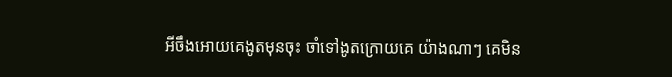អីចឹងអោយគេងូតមុនចុះ ចាំទៅងូតក្រោយគេ យ៉ាងណាៗ គេមិន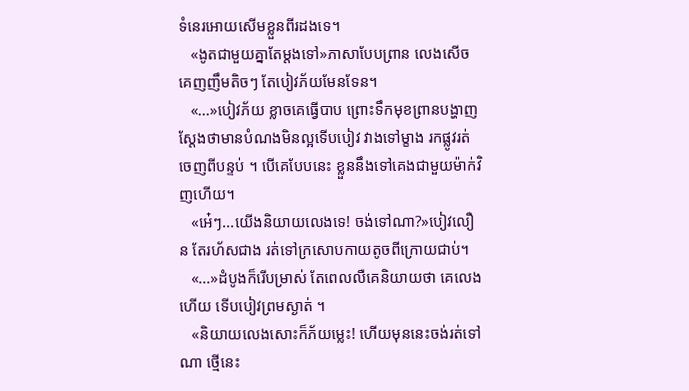ទំនេរអោយសើមខ្លួនពីរដងទេ។
   «ងូតជាមួយគ្នាតែម្តងទៅ»ភាសាបែបព្រាន លេងសើច គេញញឹមតិចៗ តែបៀវភ័យមែនទែន។
   «...»បៀវភ័យ ខ្លាចគេធ្វើបាប ព្រោះទឹកមុខព្រានបង្ហាញស្តែងថាមានបំណងមិនល្អទើបបៀវ វាងទៅម្ខាង រកផ្លូវរត់ចេញពីបន្ទប់ ។ បើគេបែបនេះ ខ្លួននឹងទៅគេងជាមួយម៉ាក់វិញហើយ។
   «អេ៎ៗ...យើងនិយាយលេងទេ! ចង់ទៅណា?»បៀវលឿន តែរហ័សជាង រត់ទៅក្រសោបកាយតូចពីក្រោយជាប់។
   «...»ដំបូងក៏រើបម្រាស់ តែពេលលឺគេនិយាយថា គេលេងហើយ ទើបបៀវព្រមស្ងាត់ ។
   «និយាយលេងសោះក៏ភ័យម្លេះ! ហើយមុននេះចង់រត់ទៅណា ថ្មើនេះ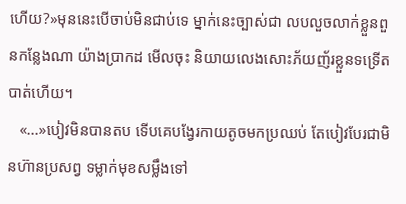ហើយ?»មុននេះបើចាប់មិនជាប់ទេ ម្នាក់នេះច្បាស់ជា លបលួចលាក់ខ្លួនពួនកន្លែងណា យ៉ាងប្រាកដ មើលចុះ និយាយលេងសោះភ័យញ័រខ្លួនទទ្រើតបាត់ហើយ។
   «...»បៀវមិនបានតប ទើបគេបង្វែរកាយតូចមកប្រឈប់ តែបៀវបែរជាមិនហ៊ានប្រសព្វ ទម្លាក់មុខសម្លឹងទៅ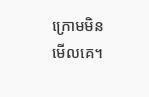ក្រោមមិនមើលគេ។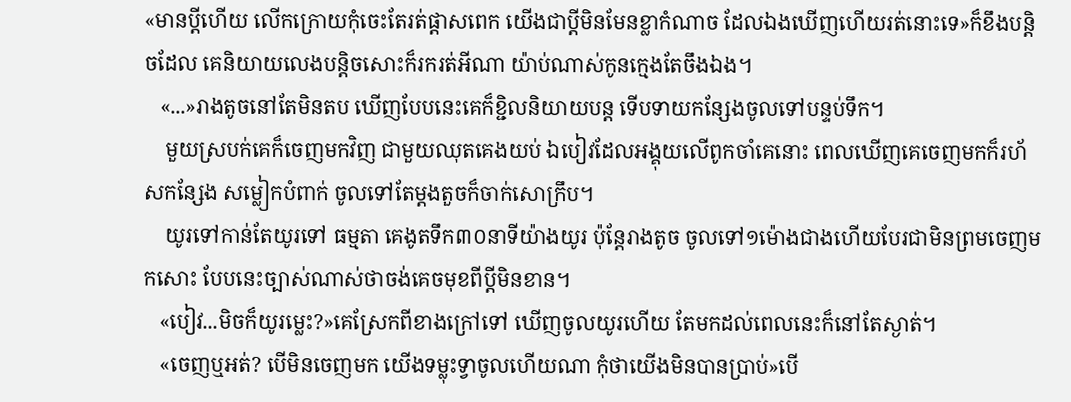«មានប្តីហើយ លើកក្រោយកុំចេះតែរត់ផ្តាសពេក យើងជាប្តីមិនមែនខ្លាកំណាច ដែលឯងឃើញហើយរត់នោះទេ»ក៏ខឹងបន្តិចដែល គេនិយាយលេងបន្តិចសោះក៏រករត់អីណា យ៉ាប់ណាស់កូនក្មេងតែចឹងឯង។
   «...»រាងតូចនៅតែមិនតប ឃើញបែបនេះគេក៏ខ្ជិលនិយាយបន្ត ទើបទាយកន្សែងចូលទៅបន្ទប់ទឹក។
    មួយស្របក់គេក៏ចេញមកវិញ ជាមួយឈុតគេងយប់ ឯបៀវដែលអង្គុយលើពូកចាំគេនោះ ពេលឃើញគេចេញមកក៏រហ័សកន្សែង សម្លៀកបំពាក់ ចូលទៅតែម្តងតួចក៏ចាក់សោក្រឹប។
    យូរទៅកាន់តែយូរទៅ ធម្មតា គេងូតទឹក៣០នាទីយ៉ាងយូរ ប៉ុន្តែរាងតូច ចូលទៅ១ម៉ោងជាងហើយបែរជាមិនព្រមចេញមកសោះ បែបនេះច្បាស់ណាស់ថាចង់គេចមុខពីប្តីមិនខាន។
   «បៀវ...មិចក៏យូរម្លេះ?»គេស្រែកពីខាងក្រៅទៅ ឃើញចូលយូរហើយ តែមកដល់ពេលនេះក៏នៅតែស្ងាត់។
   «ចេញឬអត់? បើមិនចេញមក យើងទម្លុះទ្វាចូលហើយណា កុំថាយើងមិនបានប្រាប់»បើ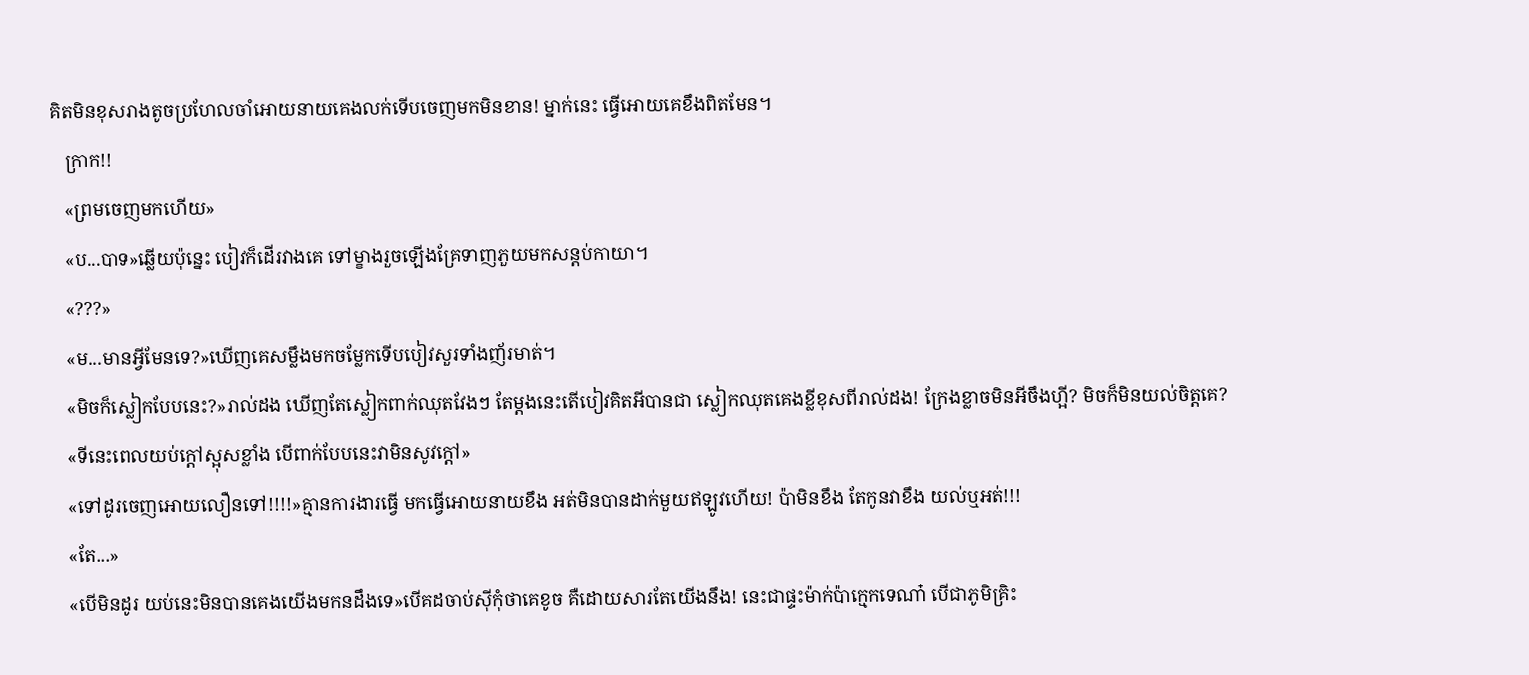គិតមិនខុសរាងតូចប្រហែលចាំអោយនាយគេងលក់ទើបចេញមកមិនខាន! ម្នាក់នេះ ធ្វើអោយគេខឹងពិតមែន។
   ក្រាក!!
   «ព្រមចេញមកហើយ»
   «ប...បាទ»ឆ្លើយប៉ុន្នេះ បៀវក៏ដើរវាងគេ ទៅម្ខាងរួចឡើងគ្រែទាញភួយមកសន្តប់កាយា។
   «???»
   «ម...មានអ្វីមែនទេ?»ឃើញគេសម្លឹងមកចម្លែកទើបបៀវសួរទាំងញ័រមាត់។
   «មិចក៏ស្លៀកបែបនេះ?»រាល់ដង ឃើញតែស្លៀកពាក់ឈុតវែងៗ តែម្តងនេះតើបៀវគិតអីបានជា ស្លៀកឈុតគេងខ្លីខុសពីរាល់ដង! ក្រែងខ្លាចមិនអីចឹងហ្អី? មិចក៏មិនយល់ចិត្តគេ?
   «ទីនេះពេលយប់ក្តៅស្អុសខ្លាំង បើពាក់បែបនេះវាមិនសូវក្តៅ»
   «ទៅដូរចេញអោយលឿនទៅ!!!!»គ្មានការងារធ្វើ មកធ្វើអោយនាយខឹង អត់មិនបានដាក់មួយឥឡូវហើយ! ប៉ាមិនខឹង តែកូនវាខឹង យល់ឬអត់!!!
   «តែ...»
   «បើមិនដូរ យប់នេះមិនបានគេងយើងមកនដឹងទេ»បើគដចាប់ស៊ីកុំថាគេខូច គឺដោយសារតែយើងនឹង! នេះជាផ្ទះម៉ាក់ប៉ាក្មេកទេណា៎ បើជាភូមិគ្រិះ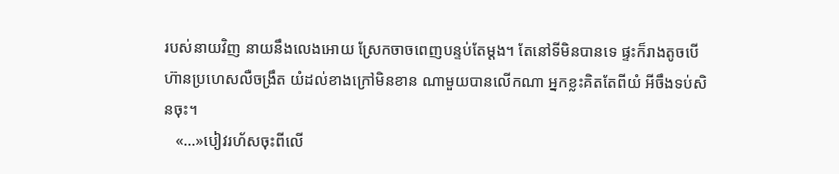របស់នាយវិញ នាយនឹងលេងអោយ ស្រែកចាចពេញបន្ទប់តែម្តង។ តែនៅទីមិនបានទេ ផ្ទះក៏រាងតូចបើហ៊ានប្រហេសលឺចង្រឹត យំដល់ខាងក្រៅមិនខាន ណាមួយបានលើកណា អ្នកខ្លះគិតតែពីយំ អីចឹងទប់សិនចុះ។
   «...»បៀវរហ័សចុះពីលើ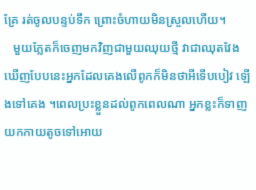គ្រែ រត់ចូលបន្ទប់ទឹក ព្រោះចំហាយមិនស្រួលហើយ។
   មួយភ្លែតក៏ចេញមកវិញជាមួយឈុយថ្មី វាជាឈុតវែង ឃើញបែបនេះអ្នកដែលគេងលើពូកក៏មិនថាអីទើបបៀវ ឡើងទៅគេង ។ពេលប្រះខ្លួនដល់ពូកពេលណា អ្នកខ្លះក៏ទាញយកកាយតូចទៅអោយ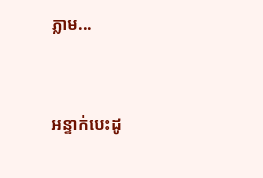ភ្លាម...



អន្ទាក់បេះដូ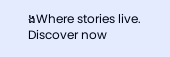ងWhere stories live. Discover now